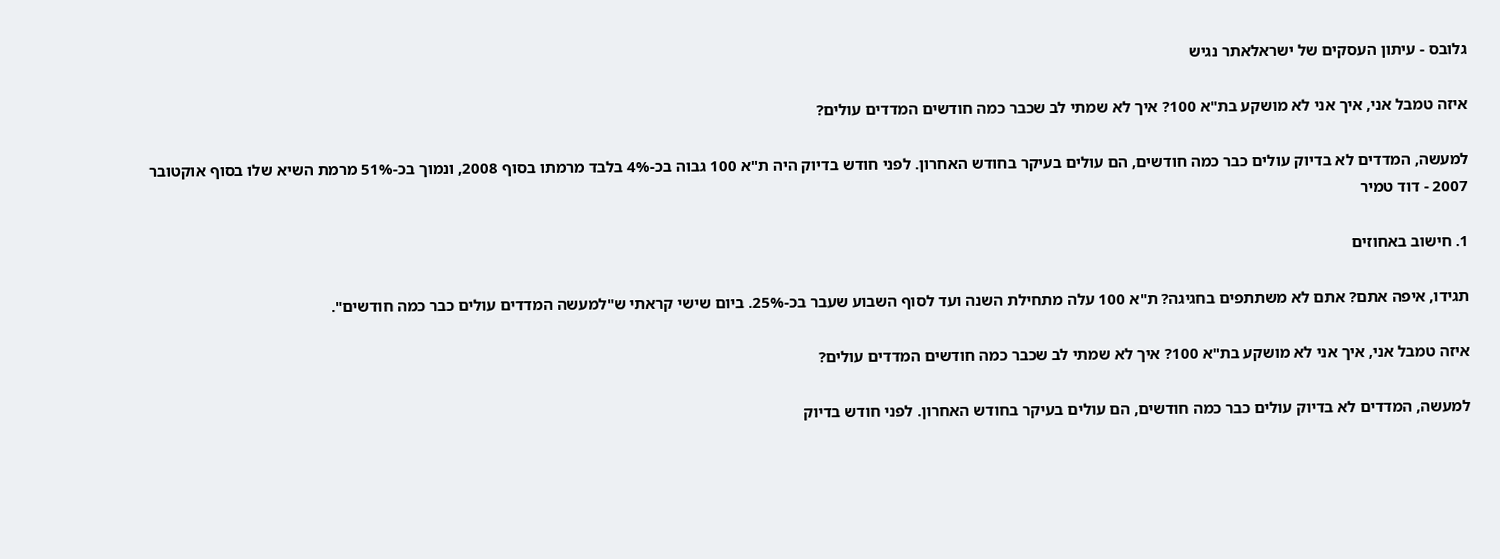גלובס - עיתון העסקים של ישראלאתר נגיש

איזה טמבל אני, איך אני לא מושקע בת"א 100? איך לא שמתי לב שכבר כמה חודשים המדדים עולים?

למעשה, המדדים לא בדיוק עולים כבר כמה חודשים, הם עולים בעיקר בחודש האחרון. לפני חודש בדיוק היה ת"א 100 גבוה בכ-4% בלבד מרמתו בסוף 2008, ונמוך בכ-51% מרמת השיא שלו בסוף אוקטובר 2007 - דוד טמיר

1. חישוב באחוזים

תגידו, איפה אתם? אתם לא משתתפים בחגיגה? ת"א 100 עלה מתחילת השנה ועד לסוף השבוע שעבר בכ-25%. ביום שישי קראתי ש"למעשה המדדים עולים כבר כמה חודשים".

איזה טמבל אני, איך אני לא מושקע בת"א 100? איך לא שמתי לב שכבר כמה חודשים המדדים עולים?

למעשה, המדדים לא בדיוק עולים כבר כמה חודשים, הם עולים בעיקר בחודש האחרון. לפני חודש בדיוק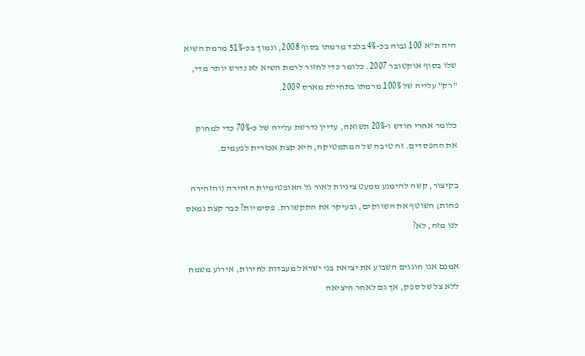היה ת"א 100 גבוה בכ-4% בלבד מרמתו בסוף 2008, ונמוך בכ-51% מרמת השיא שלו בסוף אוקטובר 2007. כלומר כדי לחזור לרמת השיא לא נדרש יותר מדי, "רק" עלייה של 100% מרמתו בתחילת מארס 2009.

כלומר אחרי חודש ו-20% תשואה, עדיין נדרשת עלייה של כ-70% כדי למחוק את ההפסדים. זה טיבה של המתמטיקה, היא קצת אכזרית לפעמים.

בקיצור, קשה להימנע ממעט ציניות לאור גל האופטימיות הזהירה (והזהירה פחות) השוטף את השווקים, ובעיקר את התקשורת. פסימיות? כבר קצת נמאס לנו מזה, לא?

אמנם אנו חוגגים השבוע את יציאת בני ישראל מעבדות לחירות, אירוע משמח ללא צל של ספק, אך גם לאחר היציאה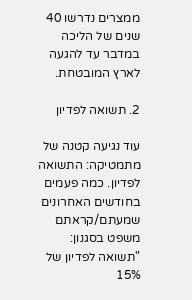ממצרים נדרשו 40 שנים של הליכה במדבר עד להגעה לארץ המובטחת.

2. תשואה לפדיון

עוד נגיעה קטנה של מתמטיקה: התשואה לפדיון. כמה פעמים בחודשים האחרונים שמעתם/קראתם משפט בסגנון: "תשואה לפדיון של 15%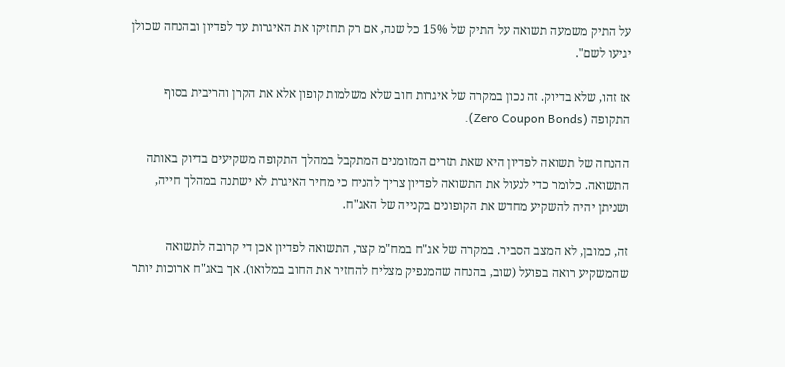על התיק משמעה תשואה על התיק של 15% כל שנה, אם רק תחזיקו את האיגרות עד לפדיון ובהנחה שכולן יגיעו לשם".

אז זהו, שלא בדיוק. זה נכון במקרה של איגרות חוב שלא משלמות קופון אלא את הקרן והריבית בסוף התקופה (Zero Coupon Bonds).

ההנחה של תשואה לפדיון היא שאת תזרים המזומנים המתקבל במהלך התקופה משקיעים בדיוק באותה התשואה. כלומר כדי לנעול את התשואה לפדיון צריך להניח כי מחיר האיגרת לא ישתנה במהלך חייה, ושניתן יהיה להשקיע מחדש את הקופונים בקנייה של האג"ח.

זה, כמובן, לא המצב הסביר. במקרה של אג"ח במח"מ קצר, התשואה לפדיון אכן די קרובה לתשואה שהמשקיע רואה בפועל (שוב, בהנחה שהמנפיק מצליח להחזיר את החוב במלואו). אך באג"ח ארוכות יותר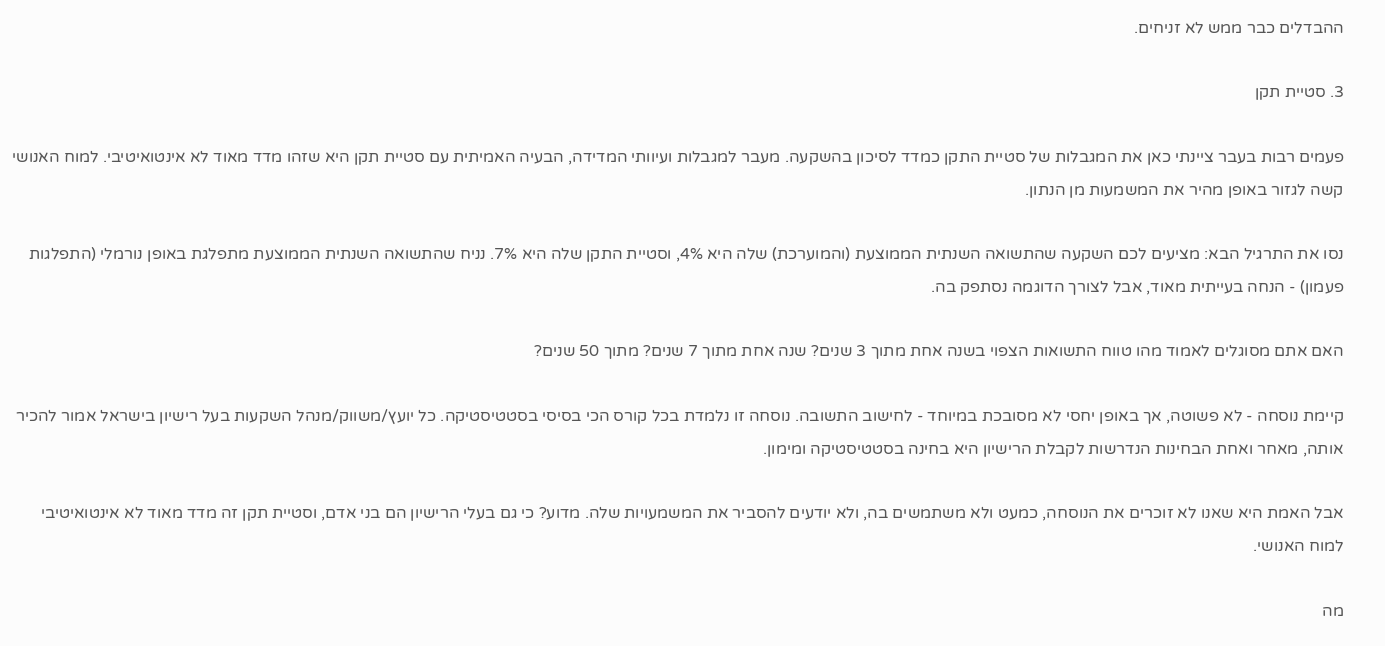ההבדלים כבר ממש לא זניחים.

3. סטיית תקן

פעמים רבות בעבר ציינתי כאן את המגבלות של סטיית התקן כמדד לסיכון בהשקעה. מעבר למגבלות ועיוותי המדידה, הבעיה האמיתית עם סטיית תקן היא שזהו מדד מאוד לא אינטואיטיבי. למוח האנושי קשה לגזור באופן מהיר את המשמעות מן הנתון.

נסו את התרגיל הבא: מציעים לכם השקעה שהתשואה השנתית הממוצעת (והמוערכת) שלה היא 4%, וסטיית התקן שלה היא 7%. נניח שהתשואה השנתית הממוצעת מתפלגת באופן נורמלי (התפלגות פעמון) - הנחה בעייתית מאוד, אבל לצורך הדוגמה נסתפק בה.

האם אתם מסוגלים לאמוד מהו טווח התשואות הצפוי בשנה אחת מתוך 3 שנים? שנה אחת מתוך 7 שנים? מתוך 50 שנים?

קיימת נוסחה - לא פשוטה, אך באופן יחסי לא מסובכת במיוחד - לחישוב התשובה. נוסחה זו נלמדת בכל קורס הכי בסיסי בסטטיסטיקה. כל יועץ/משווק/מנהל השקעות בעל רישיון בישראל אמור להכיר אותה, מאחר ואחת הבחינות הנדרשות לקבלת הרישיון היא בחינה בסטטיסטיקה ומימון.

אבל האמת היא שאנו לא זוכרים את הנוסחה, כמעט ולא משתמשים בה, ולא יודעים להסביר את המשמעויות שלה. מדוע? כי גם בעלי הרישיון הם בני אדם, וסטיית תקן זה מדד מאוד לא אינטואיטיבי למוח האנושי.

מה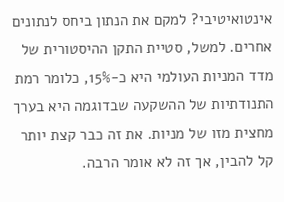אינטואיטיבי? למקם את הנתון ביחס לנתונים אחרים. למשל, סטיית התקן ההיסטורית של מדד המניות העולמי היא כ-15%, כלומר רמת התנודתיות של ההשקעה שבדוגמה היא בערך מחצית מזו של מניות. את זה כבר קצת יותר קל להבין, אך זה לא אומר הרבה.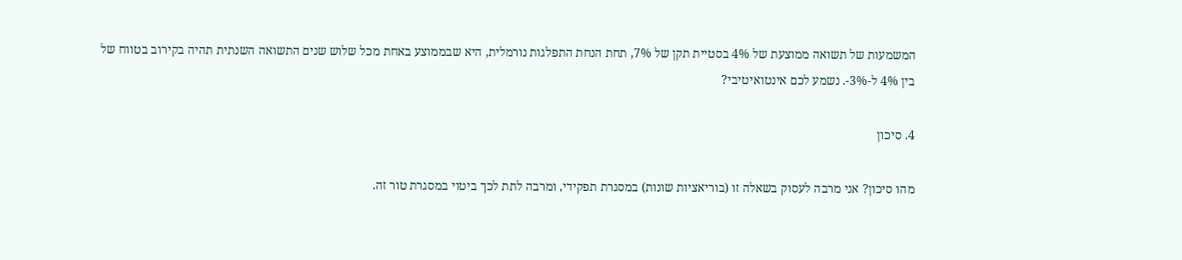המשמעות של תשואה ממוצעת של 4% בסטיית תקן של 7%, תחת הנחת התפלגות נורמלית, היא שבממוצע באחת מכל שלוש שנים התשואה השנתית תהיה בקירוב בטווח של בין 4% ל-3%-. נשמע לכם אינטואיטיבי?

4. סיכון

מהו סיכון? אני מרבה לעסוק בשאלה זו (בוריאציות שונות) במסגרת תפקידי, ומרבה לתת לכך ביטוי במסגרת טור זה.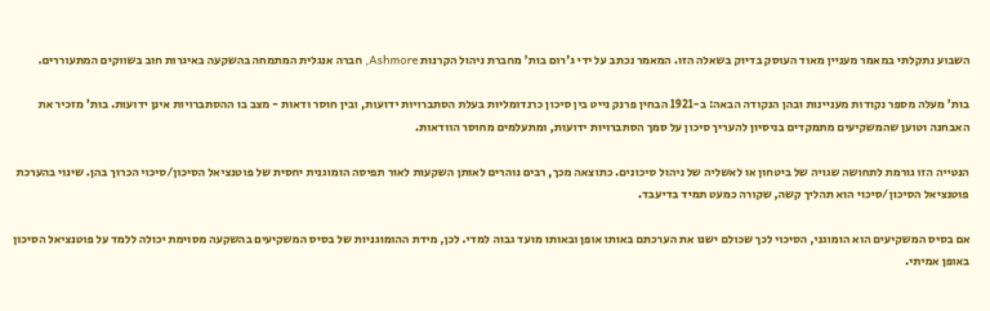השבוע נתקלתי במאמר מעניין מאוד העוסק בדיוק בשאלה הזו. המאמר נכתב על ידי ג'רום בות' מחברת ניהול הקרנות Ashmore, חברה אנגלית המתמחה בהשקעה באיגרות חוב בשווקים המתעוררים.

בות' מעלה מספר נקודות מעניינות ובהן הנקודה הבאה: ב-1921 הבחין פרנק נייט בין סיכון כרנדומליות בעלת הסתברויות ידועות, ובין חוסר ודאות - מצב בו ההסתברויות אינן ידועות. בות' מזכיר את האבחנה וטוען שהמשקיעים מתמקדים בניסיון להעריך סיכון על סמך הסתברויות ידועות, ומתעלמים מחוסר הוודאות.

הנטייה הזו גורמת לתחושה שגויה של ביטחון או לאשליה של ניהול סיכונים. כתוצאה מכך, רבים נוהרים לאותן השקעות לאור תפיסה הומוגנית יחסית של פוטנציאל הסיכון/סיכוי הכרוך בהן. שינוי בהערכת פוטנציאל הסיכון/סיכוי הוא תהליך קשה, שקורה כמעט תמיד בדיעבד.

אם בסיס המשקיעים הוא הומוגני, הסיכוי לכך שכולם ישנו את הערכתם באותו אופן ובאותו מועד גבוה למדי. לכן, מידת ההומוגניות של בסיס המשקיעים בהשקעה מסוימת יכולה ללמד על פוטנציאל הסיכון באופן אמיתי.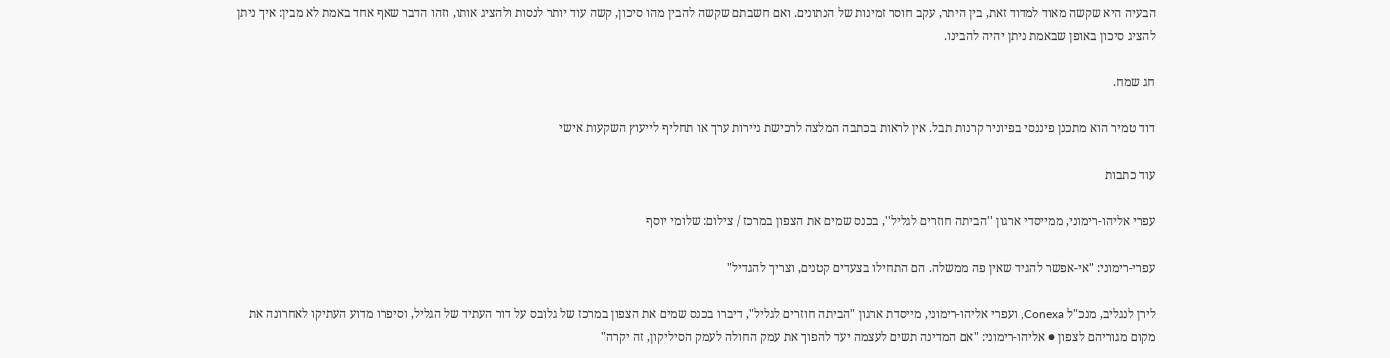הבעיה היא שקשה מאוד למדוד זאת, בין היתר, עקב חוסר זמינות של הנתונים. ואם חשבתם שקשה להבין מהו סיכון, קשה עוד יותר לנסות ולהציג אותו, וזהו הדבר שאף אחד באמת לא מבין: איך ניתן להציג סיכון באופן שבאמת ניתן יהיה להבינו.

חג שמח.

דוד טמיר הוא מתכנן פיננסי בפיוניר קרנות תבל. אין לראות בכתבה המלצה לרכישת ניירות ערך או תחליף לייעוץ השקעות אישי

עוד כתבות

עפרי אליהו-רימוני, ממייסדי ארגון ''הביתה חוזרים לגליל'', בכנס שמים את הצפון במרכז / צילום: שלומי יוסף

עפרי-רימוני: "אי-אפשר להגיד שאין פה ממשלה. הם התחילו בצעדים קטנים, וצריך להגדיל"

לירן לנגליב, מנכ"ל Conexa, ועפרי אליהו-רימוני, מייסדת ארגון "הביתה חוזרים לגליל", דיברו בכנס שמים את הצפון במרכז של גלובס על דור העתיד של הגליל, וסיפרו מדוע העתיקו לאחרונה את מקום מגוריהם לצפון ● אליהו-רימוני: "אם המדינה תשים לעצמה יעד להפוך את עמק החולה לעמק הסיליקון, זה יקרה"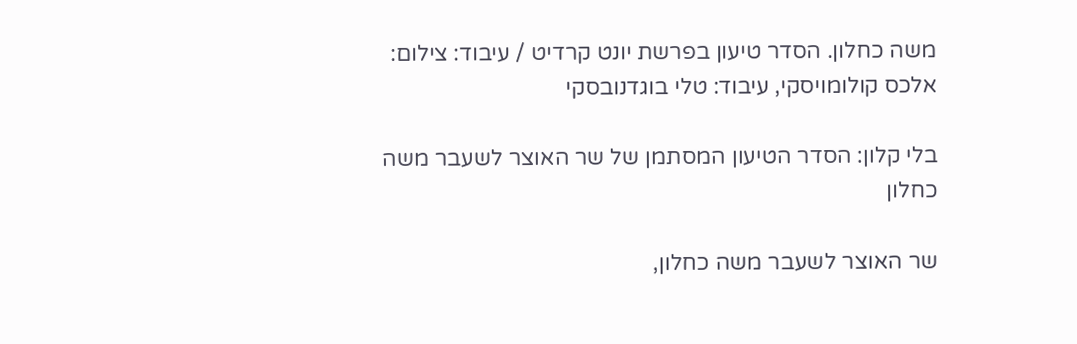משה כחלון. הסדר טיעון בפרשת יונט קרדיט / עיבוד: צילום: אלכס קולומויסקי, עיבוד: טלי בוגדנובסקי

בלי קלון: הסדר הטיעון המסתמן של שר האוצר לשעבר משה כחלון

שר האוצר לשעבר משה כחלון,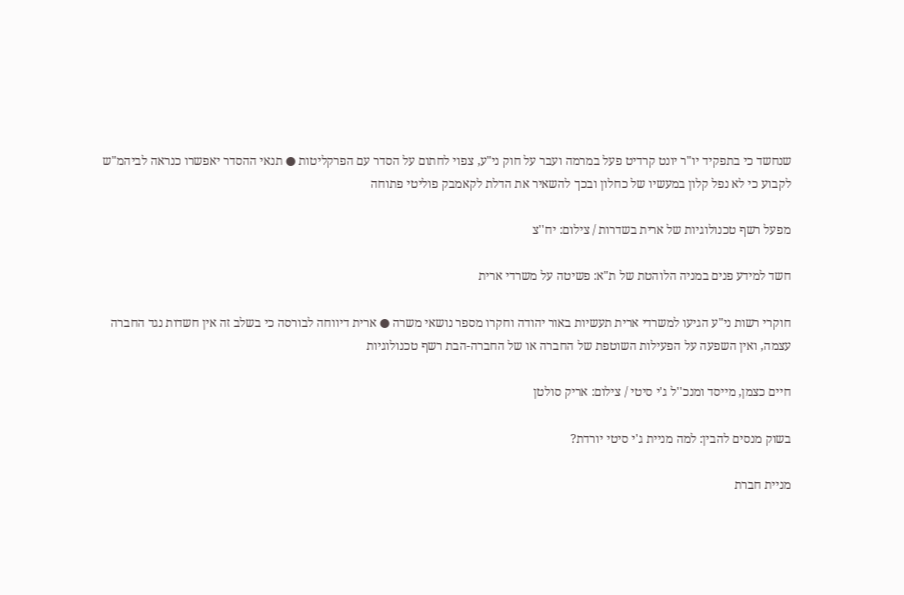שנחשד כי בתפקיד יו"ר יונט קרדיט פעל במרמה ועבר על חוק ני"ע, צפוי לחתום על הסדר עם הפרקליטות ● תנאי ההסדר יאפשרו כנראה לביהמ"ש לקבוע כי לא נפל קלון במעשיו של כחלון ובכך להשאיר את הדלת לקאמבק פוליטי פתוחה

מפעל רשף טכנולוגיות של ארית בשדרות / צילום: יח''צ

חשד למידע פנים במניה הלוהטת של ת"א: פשיטה על משרדי ארית

חוקרי רשות ני"ע הגיעו למשרדי ארית תעשיות באור יהודה וחקרו מספר נושאי משרה ● ארית דיווחה לבורסה כי בשלב זה אין חשדות נגד החברה עצמה, ואין השפעה על הפעילות השוטפת של החברה או של החברה-הבת רשף טכנולוגיות

חיים כצמן, מייסד ומנכ''ל ג'י סיטי / צילום: אריק סולטן

בשוק מנסים להבין: למה מניית ג'י סיטי יורדת?

מניית חברת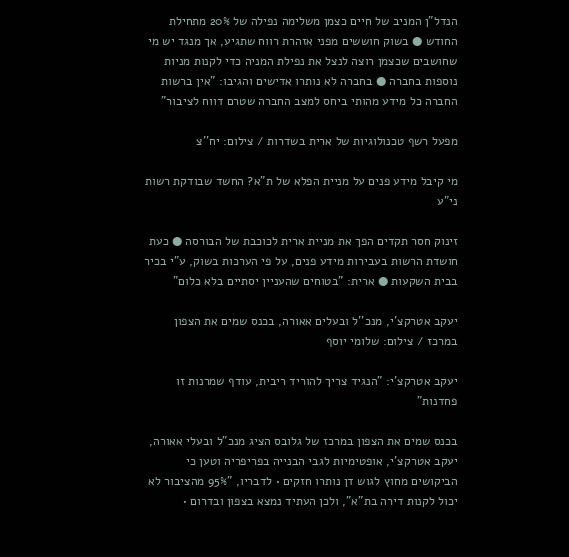הנדל"ן המניב של חיים כצמן משלימה נפילה של 20% מתחילת החודש ● בשוק חוששים מפני אזהרת רווח שתגיע, אך מנגד יש מי שחושבים שכצמן רוצה לנצל את נפילת המניה כדי לקנות מניות נוספות בחברה ● בחברה לא נותרו אדישים והגיבו: "אין ברשות החברה כל מידע מהותי ביחס למצב החברה שטרם דווח לציבור"

מפעל רשף טכנולוגיות של ארית בשדרות / צילום: יח''צ

מי קיבל מידע פנים על מניית הפלא של ת"א? החשד שבודקת רשות ני"ע

זינוק חסר תקדים הפך את מניית ארית לכוכבת של הבורסה ● כעת חושדת הרשות בעבירות מידע פנים, על פי הערכות בשוק, ע"י בכיר בבית השקעות ● ארית: "בטוחים שהעניין יסתיים בלא כלום"

יעקב אטרקצ'י, מנכ''ל ובעלים אאורה, בכנס שמים את הצפון במרכז / צילום: שלומי יוסף

יעקב אטרקצ'י: "הנגיד צריך להוריד ריבית, עודף שמרנות זו פחדנות"

בכנס שמים את הצפון במרכז של גלובס הציג מנכ"ל ובעלי אאורה, יעקב אטרקצ'י, אופטימיות לגבי הבנייה בפריפריה וטען כי הביקושים מחוץ לגוש דן נותרו חזקים • לדבריו, "95% מהציבור לא יכול לקנות דירה בת"א", ולכן העתיד נמצא בצפון ובדרום •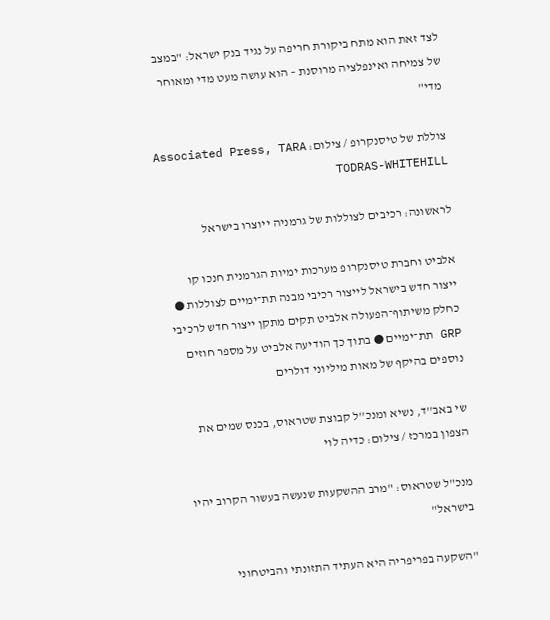לצד זאת הוא מתח ביקורת חריפה על נגיד בנק ישראל: "במצב של צמיחה ואינפלציה מרוסנת – הוא עושה מעט מדי ומאוחר מדי"

צוללת של טיסנקרופ / צילום: Associated Press, TARA TODRAS-WHITEHILL

לראשונה: רכיבים לצוללות של גרמניה ייוצרו בישראל

אלביט וחברת טיסנקרופ מערכות ימיות הגרמנית חנכו קו ייצור חדש בישראל לייצור רכיבי מבנה תת־ימיים לצוללות ● כחלק משיתוף־הפעולה אלביט תקים מתקן ייצור חדש לרכיבי GRP תת־ימיים ● בתוך כך הודיעה אלביט על מספר חוזים נוספים בהיקף של מאות מיליוני דולרים

שי באב''ד, נשיא ומנכ''ל קבוצת שטראוס, בכנס שמים את הצפון במרכז / צילום: כדיה לוי

מנכ"ל שטראוס: "מרב ההשקעות שנעשה בעשור הקרוב יהיו בישראל"

"השקעה בפריפריה היא העתיד התזונתי והביטחוני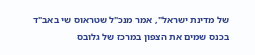של מדינת ישראל", אמר מנכ"ל שטראוס שי באב"ד בכנס שמים את הצפון במרכז של גלובס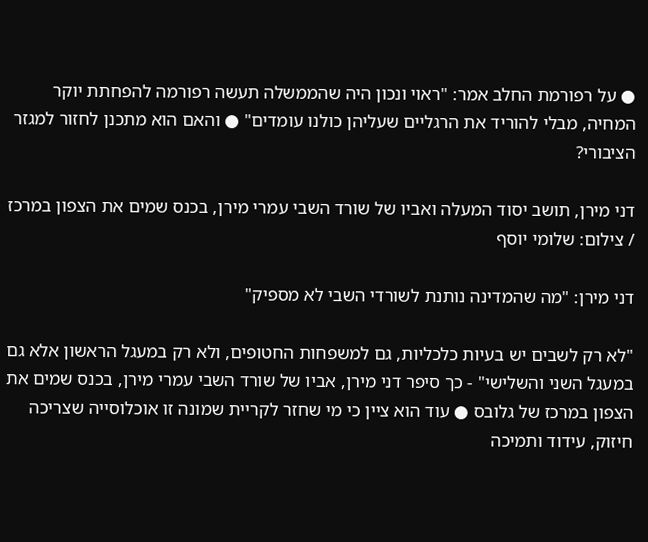● על רפורמת החלב אמר: "ראוי ונכון היה שהממשלה תעשה רפורמה להפחתת יוקר המחיה, מבלי להוריד את הרגליים שעליהן כולנו עומדים" ● והאם הוא מתכנן לחזור למגזר הציבורי?

דני מירן, תושב יסוד המעלה ואביו של שורד השבי עמרי מירן, בכנס שמים את הצפון במרכז / צילום: שלומי יוסף

דני מירן: "מה שהמדינה נותנת לשורדי השבי לא מספיק"

"לא רק לשבים יש בעיות כלכליות, גם למשפחות החטופים, ולא רק במעגל הראשון אלא גם במעגל השני והשלישי" - כך סיפר דני מירן, אביו של שורד השבי עמרי מירן, בכנס שמים את הצפון במרכז של גלובס ● עוד הוא ציין כי מי שחזר לקריית שמונה זו אוכלוסייה שצריכה חיזוק, עידוד ותמיכה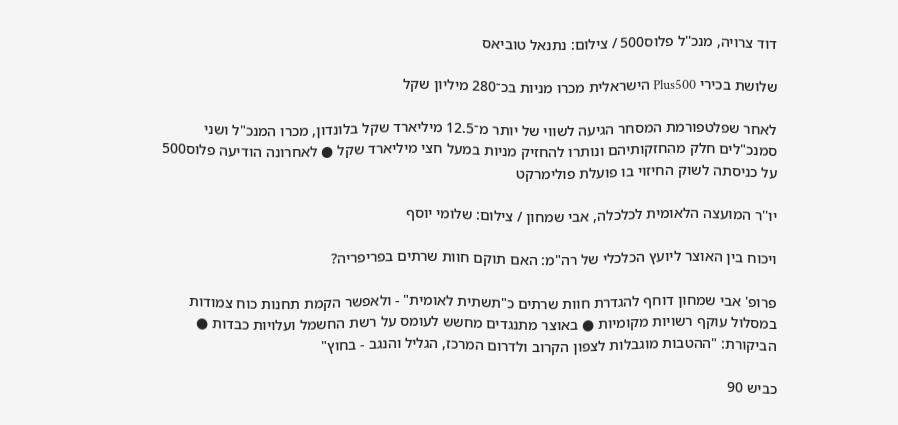דוד צרויה, מנכ''ל פלוס500 / צילום: נתנאל טוביאס

שלושת בכירי Plus500 הישראלית מכרו מניות בכ־280 מיליון שקל

לאחר שפלטפורמת המסחר הגיעה לשווי של יותר מ־12.5 מיליארד שקל בלונדון, מכרו המנכ"ל ושני סמנכ"לים חלק מהחזקותיהם ונותרו להחזיק מניות במעל חצי מיליארד שקל ● לאחרונה הודיעה פלוס500 על כניסתה לשוק החיזוי בו פועלת פולימרקט

יו''ר המועצה הלאומית לכלכלה, אבי שמחון / צילום: שלומי יוסף

ויכוח בין האוצר ליועץ הכלכלי של רה"מ: האם תוקם חוות שרתים בפריפריה?

פרופ' אבי שמחון דוחף להגדרת חוות שרתים כ"תשתית לאומית" - ולאפשר הקמת תחנות כוח צמודות במסלול עוקף רשויות מקומיות ● באוצר מתנגדים מחשש לעומס על רשת החשמל ועלויות כבדות ● הביקורת: "ההטבות מוגבלות לצפון הקרוב ולדרום המרכז, הגליל והנגב - בחוץ"

כביש 90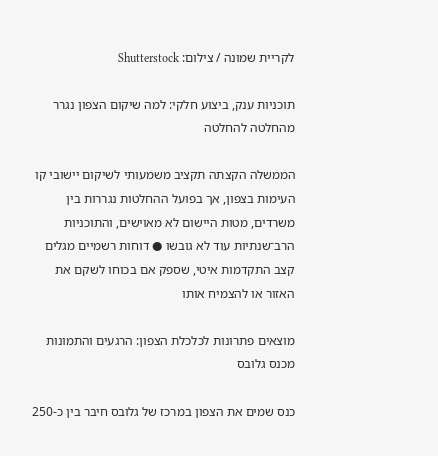לקריית שמונה / צילום: Shutterstock

תוכניות ענק, ביצוע חלקי: למה שיקום הצפון נגרר מהחלטה להחלטה

הממשלה הקצתה תקציב משמעותי לשיקום יישובי קו העימות בצפון, אך בפועל ההחלטות נגררות בין משרדים, מטות היישום לא מאוישים, והתוכניות הרב־שנתיות עוד לא גובשו ● דוחות רשמיים מגלים קצב התקדמות איטי, שספק אם בכוחו לשקם את האזור או להצמיח אותו

מוצאים פתרונות לכלכלת הצפון: הרגעים והתמונות מכנס גלובס

כנס שמים את הצפון במרכז של גלובס חיבר בין כ-250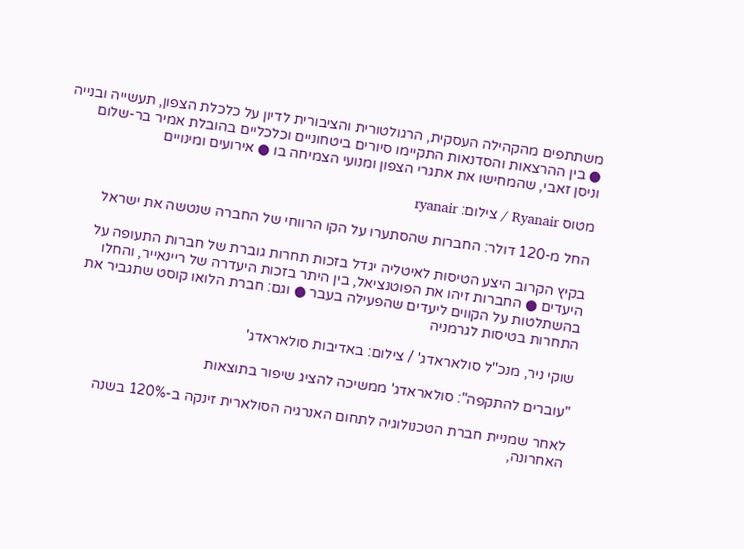משתתפים מהקהילה העסקית, הרגולטורית והציבורית לדיון על כלכלת הצפון, תעשייה ובנייה ● בין ההרצאות והסדנאות התקיימו סיורים ביטחוניים וכלכליים בהובלת אמיר בר-שלום וניסן זאבי, שהמחישו את אתגרי הצפון ומנועי הצמיחה בו ● אירועים ומינויים

מטוס Ryanair / צילום: ryanair

החל מ-120 דולר: החברות שהסתערו על הקו הרווחי של החברה שנטשה את ישראל

בקיץ הקרוב היצע הטיסות לאיטליה יגדל בזכות תחרות גוברת של חברות התעופה על היעדים ● החברות זיהו את הפוטנציאל, בין היתר בזכות היעדרה של ריינאייר, והחלו בהשתלטות על הקווים ליעדים שהפעילה בעבר ● וגם: חברת הלואו קוסט שתגביר את התחרות בטיסות לגרמניה

שוקי ניר, מנכ''ל סולאראדג' / צילום: באדיבות סולאראדג'

"עוברים להתקפה": סולאראדג' ממשיכה להציג שיפור בתוצאות

לאחר שמניית חברת הטכנולוגיה לתחום האנרגיה הסולארית זינקה ב-120% בשנה האחרונה,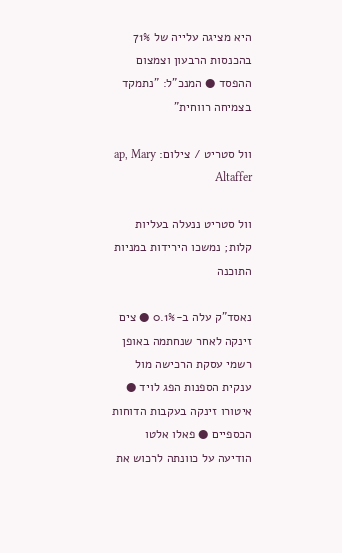היא מציגה עלייה של 71% בהכנסות הרבעון וצמצום ההפסד ● המנכ"ל: "נתמקד בצמיחה רווחית"

וול סטריט / צילום: ap, Mary Altaffer

וול סטריט ננעלה בעליות קלות; נמשכו הירידות במניות התוכנה

נאסד"ק עלה ב-0.1% ● צים זינקה לאחר שנחתמה באופן רשמי עסקת הרכישה מול ענקית הספנות הפג לויד ● איטורו זינקה בעקבות הדוחות הכספיים ● פאלו אלטו הודיעה על כוונתה לרכוש את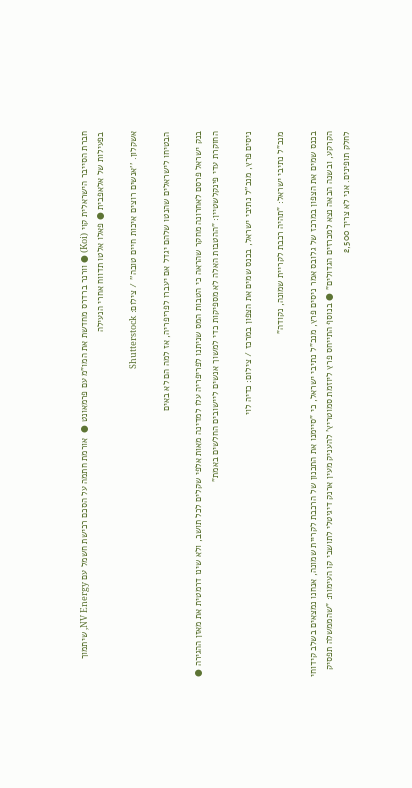חברת הסייבר הישראלית קוי (Koi) ● וורנר ברדרס מחדשת את המו"מ עם פרמאונט ●  אורמת חתמה על הסכם רכישת חשמל עם NV Energy, שיתמוך בפעילות של אלאפבית ● פאלו אלטו תדווח אחרי הנעילה

אשקלון. ''אנשים רוצים איכות חיים טובה'' / צילום: Shutterstock

הבטיחו לישראלים שהנטו שלהם יגדל אם יעברו לפריפריה, אז למה הם לא באים

בנק ישראל פרסם לאחרונה מחקר שהראה כי הטבות המס שניתנו לפריפריה עלו למדינה מאות אלפי שקלים לכל תושב, ולא שינו דרמטית את מאזן ההגירה ● החוקרת עדי פינקלשטיין: "ההטבות האלה לא מספיקות כדי למשוך אנשים ליישובים החלשים באמת"

ניסים פרץ, מנכ''ל נתיבי ישראל, בכנס שמים את הצפון במרכז / צילום: כדיה לוי

מנכ"ל נתיבי ישראל: "תהיה רכבת לקריית שמונה, נקודה"

בכנס שמים את הצפון במרכז של גלובס אמר ניסים פרץ, מנכ"ל נתיבי ישראל, כי "סיימנו את התכנון של הרכבת לקריית שמונה, אנחנו נמצאים בשלב קידוחי הקרקע, ובשנה הבאה נצא למכרזים הגדולים" ● בנוסף התייחס פרץ ליוזמת סמוטריץ' להעניק מעין ארנק דיגיטלי לתושבי קו העימות: "שהממשלה תפסיק לחלק תופינים. אני לא צריך 2,500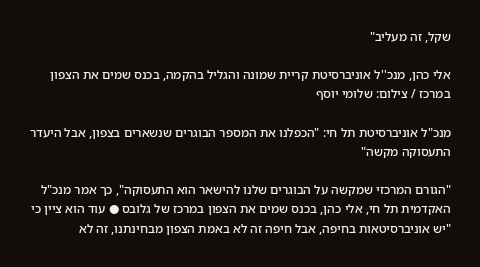שקל, זה מעליב"

אלי כהן, מנכ''ל אוניברסיטת קריית שמונה והגליל בהקמה, בכנס שמים את הצפון במרכז / צילום: שלומי יוסף

מנכ"ל אוניברסיטת תל חי: "הכפלנו את המספר הבוגרים שנשארים בצפון, אבל היעדר התעסוקה מקשה"

"הגורם המרכזי שמקשה על הבוגרים שלנו להישאר הוא התעסוקה", כך אמר מנכ"ל האקדמית תל חי, אלי כהן, בכנס שמים את הצפון במרכז של גלובס ● עוד הוא ציין כי "יש אוניברסיטאות בחיפה, אבל חיפה זה לא באמת הצפון מבחינתנו, זה לא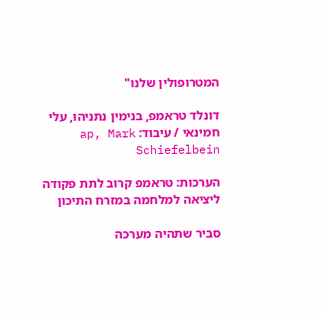המטרופולין שלנו"

דונלד טראמפ, בנימין נתניהו, עלי חמינאי / עיבוד: ap, Mark Schiefelbein

הערכות: טראמפ קרוב לתת פקודה ליציאה למלחמה במזרח התיכון

סביר שתהיה מערכה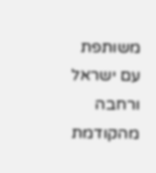משותפת עם ישראל ורחבה מהקודמת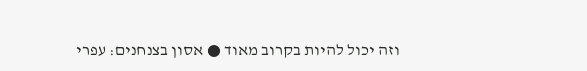וזה יכול להיות בקרוב מאוד ● אסון בצנחנים: עפרי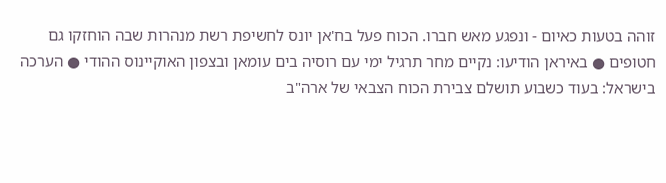זוהה בטעות כאיום - ונפגע מאש חברו. הכוח פעל בח'אן יונס לחשיפת רשת מנהרות שבה הוחזקו גם חטופים ● באיראן הודיעו: נקיים מחר תרגיל ימי עם רוסיה בים עומאן ובצפון האוקיינוס ההודי ● הערכה בישראל: בעוד כשבוע תושלם צבירת הכוח הצבאי של ארה"ב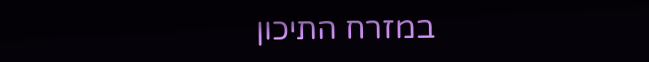במזרח התיכון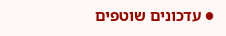● עדכונים שוטפים